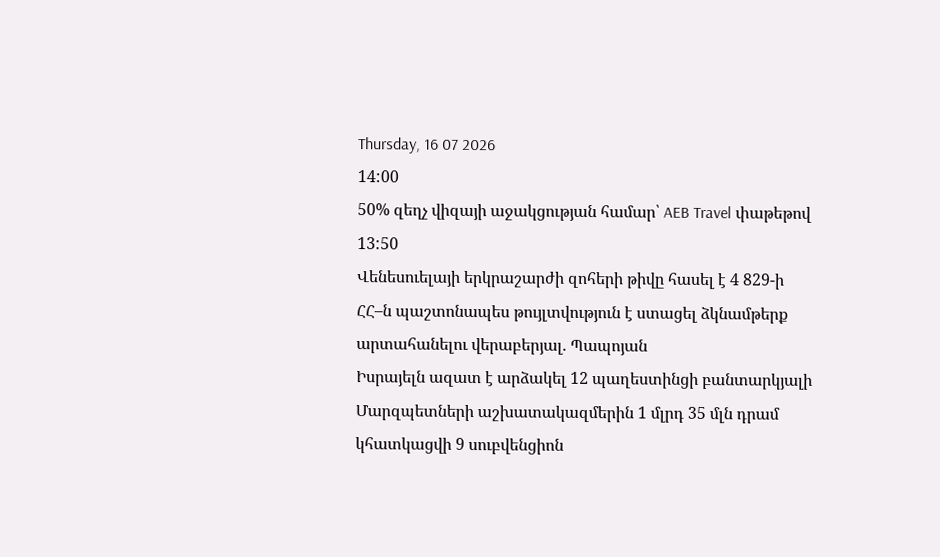Thursday, 16 07 2026
14:00
50% զեղչ վիզայի աջակցության համար՝ AEB Travel փաթեթով
13:50
Վենեսուելայի երկրաշարժի զոհերի թիվը հասել է 4 829-ի
ՀՀ–ն պաշտոնապես թույլտվություն է ստացել ձկնամթերք արտահանելու վերաբերյալ. Պապոյան
Իսրայելն ազատ է արձակել 12 պաղեստինցի բանտարկյալի
Մարզպետների աշխատակազմերին 1 մլրդ 35 մլն դրամ կհատկացվի 9 սուբվենցիոն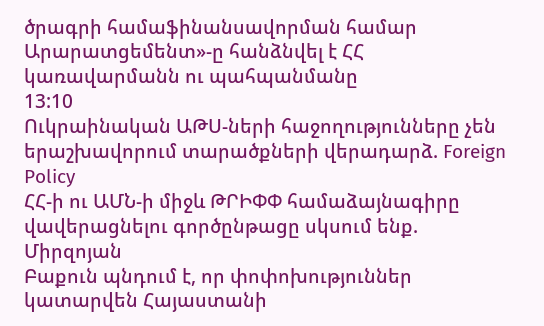ծրագրի համաֆինանսավորման համար
Արարատցեմենտ»-ը հանձնվել է ՀՀ կառավարմանն ու պահպանմանը
13:10
Ուկրաինական ԱԹՍ-ների հաջողությունները չեն երաշխավորում տարածքների վերադարձ. Foreign Policy
ՀՀ-ի ու ԱՄՆ-ի միջև ԹՐԻՓՓ համաձայնագիրը վավերացնելու գործընթացը սկսում ենք. Միրզոյան
Բաքուն պնդում է, որ փոփոխություններ կատարվեն Հայաստանի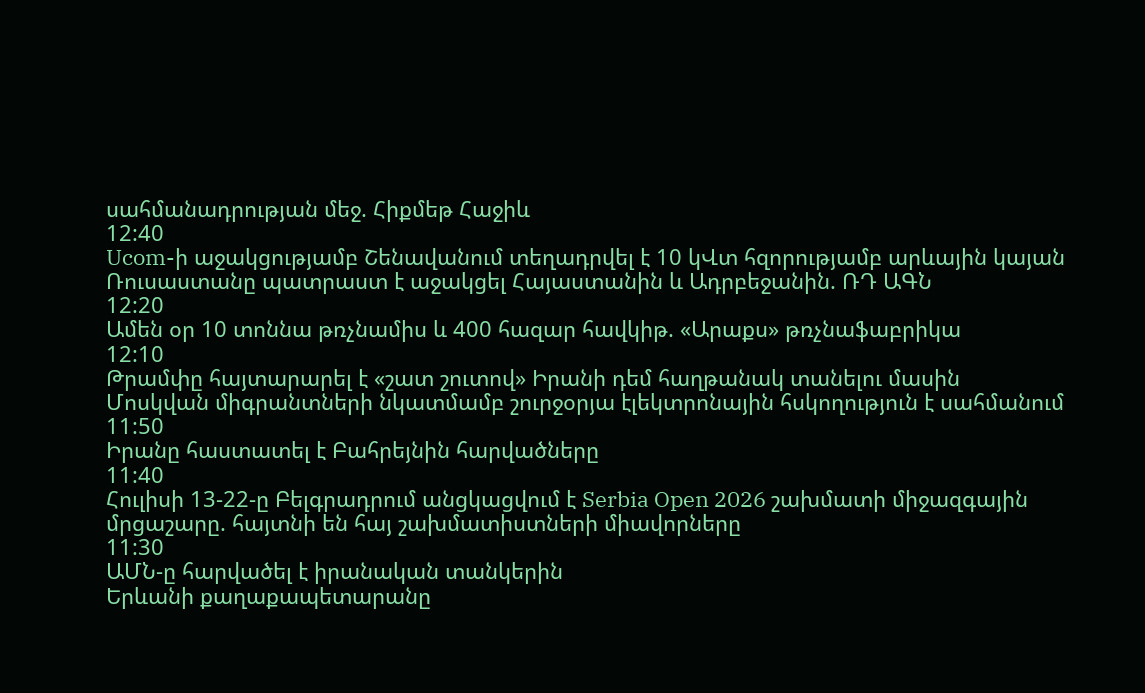սահմանադրության մեջ. Հիքմեթ Հաջիև
12:40
Ucom-ի աջակցությամբ Շենավանում տեղադրվել է 10 կՎտ հզորությամբ արևային կայան
Ռուսաստանը պատրաստ է աջակցել Հայաստանին և Ադրբեջանին. ՌԴ ԱԳՆ
12:20
Ամեն օր 10 տոննա թռչնամիս և 400 հազար հավկիթ. «Արաքս» թռչնաֆաբրիկա
12:10
Թրամփը հայտարարել է «շատ շուտով» Իրանի դեմ հաղթանակ տանելու մասին
Մոսկվան միգրանտների նկատմամբ շուրջօրյա էլեկտրոնային հսկողություն է սահմանում
11:50
Իրանը հաստատել է Բահրեյնին հարվածները
11:40
Հուլիսի 13-22-ը Բելգրադրում անցկացվում է Serbia Open 2026 շախմատի միջազգային մրցաշարը. հայտնի են հայ շախմատիստների միավորները
11:30
ԱՄՆ-ը հարվածել է իրանական տանկերին
Երևանի քաղաքապետարանը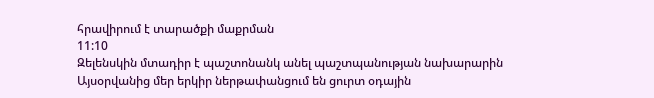հրավիրում է տարածքի մաքրման
11:10
Զելենսկին մտադիր է պաշտոնանկ անել պաշտպանության նախարարին
Այսօրվանից մեր երկիր ներթափանցում են ցուրտ օդային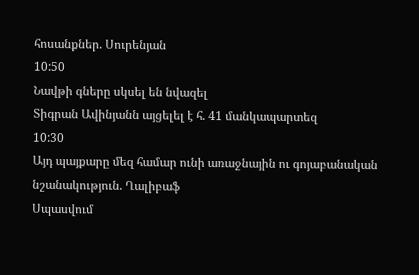հոսանքներ. Սուրենյան
10:50
Նավթի գները սկսել են նվազել
Տիգրան Ավինյանն այցելել է հ. 41 մանկապարտեզ
10:30
Այդ պայքարը մեզ համար ունի առաջնային ու գոյաբանական նշանակություն. Ղալիբաֆ
Սպասվում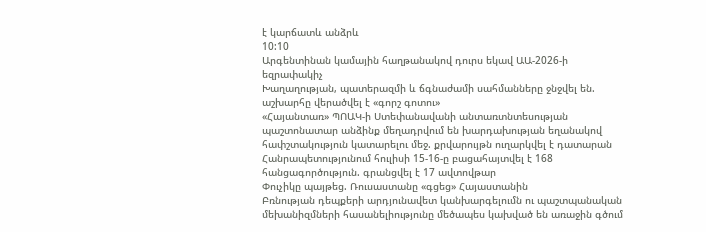է կարճատև անձրև
10:10
Արգենտինան կամային հաղթանակով դուրս եկավ ԱԱ-2026-ի եզրափակիչ
Խաղաղության, պատերազմի և ճգնաժամի սահմանները ջնջվել են. աշխարհը վերածվել է «գորշ գոտու»
«Հայանտառ» ՊՈԱԿ-ի Ստեփանավանի անտառտնտեսության պաշտոնատար անձինք մեղադրվում են խարդախության եղանակով հափշտակություն կատարելու մեջ. քրվարույթն ուղարկվել է դատարան
Հանրապետությունում հուլիսի 15-16-ը բացահայտվել է 168 հանցագործություն. գրանցվել է 17 ավտովթար
Փուչիկը պայթեց. Ռուսաստանը «գցեց» Հայաստանին
Բռնության դեպքերի արդյունավետ կանխարգելումն ու պաշտպանական մեխանիզմների հասանելիությունը մեծապես կախված են առաջին գծում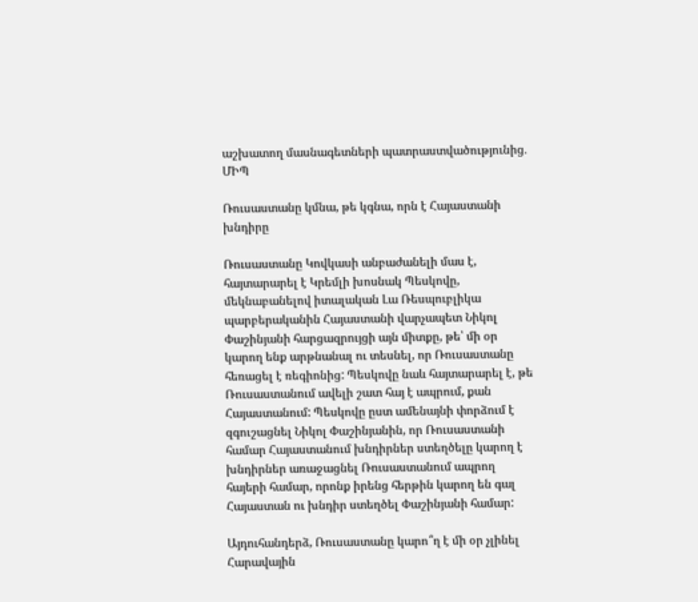աշխատող մասնագետների պատրաստվածությունից․ ՄԻՊ

Ռուսաստանը կմնա, թե կգնա, որն է Հայաստանի խնդիրը

Ռուսաստանը Կովկասի անբաժանելի մաս է, հայտարարել է Կրեմլի խոսնակ Պեսկովը, մեկնաբանելով իտալական Լա Ռեսպուբլիկա պարբերականին Հայաստանի վարչապետ Նիկոլ Փաշինյանի հարցազրույցի այն միտքը, թե՝ մի օր կարող ենք արթնանալ ու տեսնել, որ Ռուսաստանը հեռացել է ռեգիոնից: Պեսկովը նաև հայտարարել է, թե Ռուսաստանում ավելի շատ հայ է ապրում, քան Հայաստանում: Պեսկովը ըստ ամենայնի փորձում է զգուշացնել Նիկոլ Փաշինյանին, որ Ռուսաստանի համար Հայաստանում խնդիրներ ստեղծելը կարող է խնդիրներ առաջացնել Ռուսաստանում ապրող հայերի համար, որոնք իրենց հերթին կարող են գալ Հայաստան ու խնդիր ստեղծել Փաշինյանի համար:

Այդուհանդերձ, Ռուսաստանը կարո՞ղ է մի օր չլինել Հարավային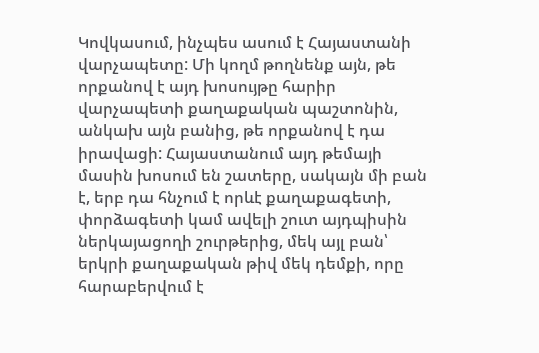Կովկասում, ինչպես ասում է Հայաստանի վարչապետը: Մի կողմ թողնենք այն, թե որքանով է այդ խոսույթը հարիր վարչապետի քաղաքական պաշտոնին, անկախ այն բանից, թե որքանով է դա իրավացի: Հայաստանում այդ թեմայի մասին խոսում են շատերը, սակայն մի բան է, երբ դա հնչում է որևէ քաղաքագետի, փորձագետի կամ ավելի շուտ այդպիսին ներկայացողի շուրթերից, մեկ այլ բան՝ երկրի քաղաքական թիվ մեկ դեմքի, որը հարաբերվում է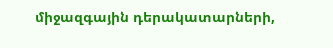միջազգային դերակատարների,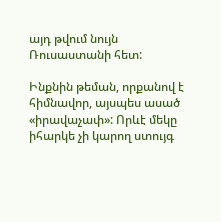այդ թվում նույն Ռուսաստանի հետ:

Ինքնին թեման, որքանով է հիմնավոր, այսպես ասած «իրավաչափ»: Որևէ մեկը իհարկե չի կարող ստույգ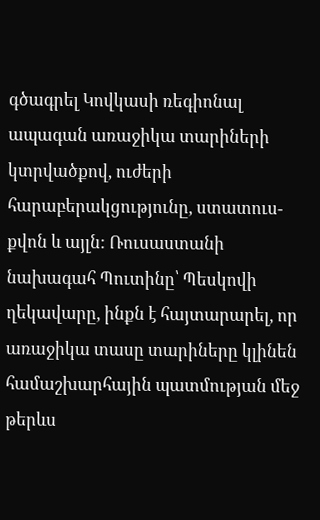գծագրել Կովկասի ռեգիոնալ ապագան առաջիկա տարիների կտրվածքով, ուժերի հարաբերակցությունը, ստատուս-քվոն և այլն: Ռուսաստանի նախագահ Պուտինը՝ Պեսկովի ղեկավարը, ինքն է հայտարարել, որ առաջիկա տասը տարիները կլինեն համաշխարհային պատմության մեջ թերևս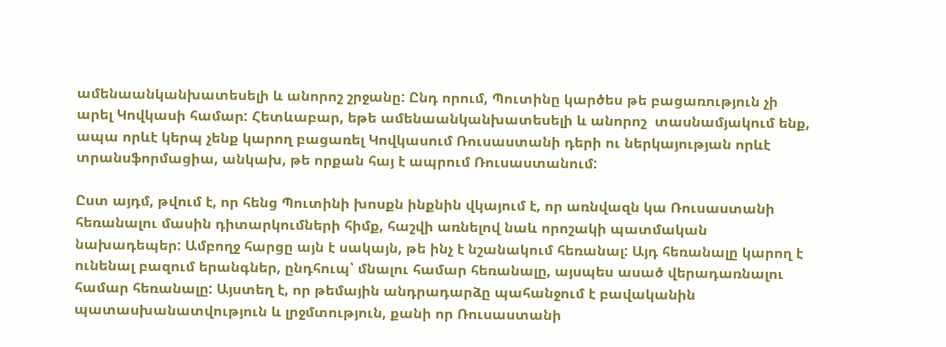ամենաանկանխատեսելի և անորոշ շրջանը: Ընդ որում, Պուտինը կարծես թե բացառություն չի արել Կովկասի համար: Հետևաբար, եթե ամենաանկանխատեսելի և անորոշ  տասնամյակում ենք, ապա որևէ կերպ չենք կարող բացառել Կովկասում Ռուսաստանի դերի ու ներկայության որևէ տրանսֆորմացիա, անկախ, թե որքան հայ է ապրում Ռուսաստանում:

Ըստ այդմ, թվում է, որ հենց Պուտինի խոսքն ինքնին վկայում է, որ առնվազն կա Ռուսաստանի հեռանալու մասին դիտարկումների հիմք, հաշվի առնելով նաև որոշակի պատմական նախադեպեր: Ամբողջ հարցը այն է սակայն, թե ինչ է նշանակում հեռանալ: Այդ հեռանալը կարող է ունենալ բազում երանգներ, ընդհուպ՝ մնալու համար հեռանալը, այսպես ասած վերադառնալու համար հեռանալը: Այստեղ է, որ թեմային անդրադարձը պահանջում է բավականին պատասխանատվություն և լրջմտություն, քանի որ Ռուսաստանի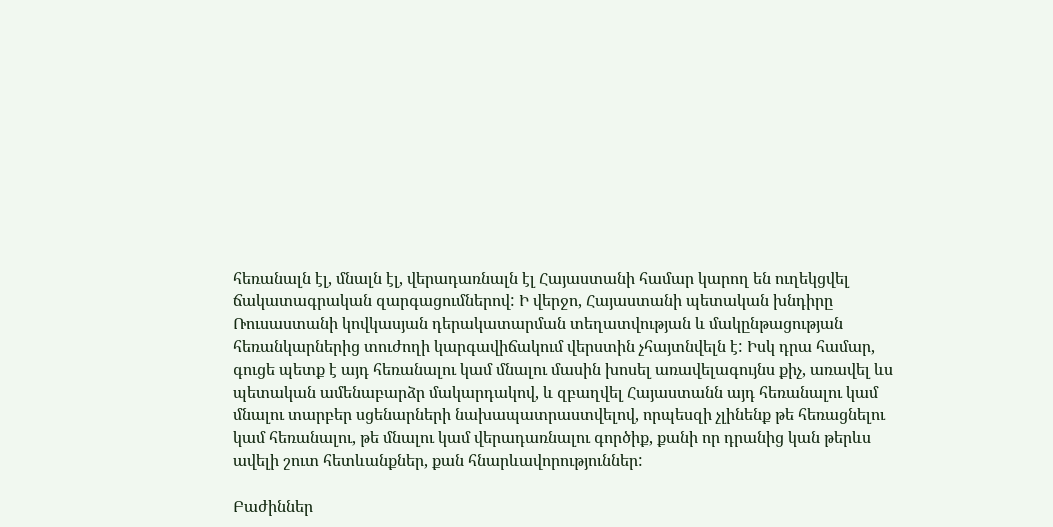հեռանալն էլ, մնալն էլ, վերադառնալն էլ Հայաստանի համար կարող են ուղեկցվել ճակատագրական զարգացումներով: Ի վերջո, Հայաստանի պետական խնդիրը Ռուսաստանի կովկասյան դերակատարման տեղատվության և մակընթացության հեռանկարներից տուժողի կարգավիճակում վերստին չհայտնվելն է: Իսկ դրա համար, գուցե պետք է այդ հեռանալու կամ մնալու մասին խոսել առավելագույնս քիչ, առավել ևս պետական ամենաբարձր մակարդակով, և զբաղվել Հայաստանն այդ հեռանալու կամ մնալու տարբեր սցենարների նախապատրաստվելով, որպեսզի չլինենք թե հեռացնելու կամ հեռանալու, թե մնալու կամ վերադառնալու գործիք, քանի որ դրանից կան թերևս ավելի շուտ հետևանքներ, քան հնարևավորություններ:

Բաժիններ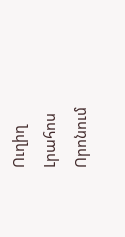Ուղիղ
Լրահոս
Որոնում